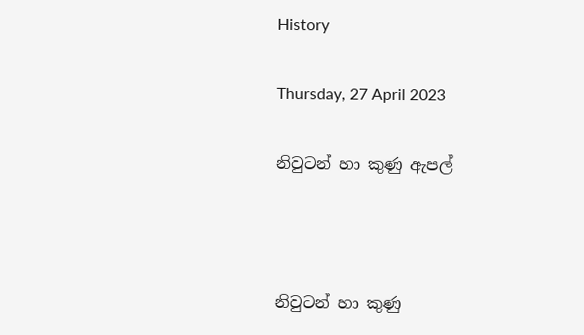History

Thursday, 27 April 2023

නිවුටන් හා කුණු ඇපල්



නිවුටන් හා කුණු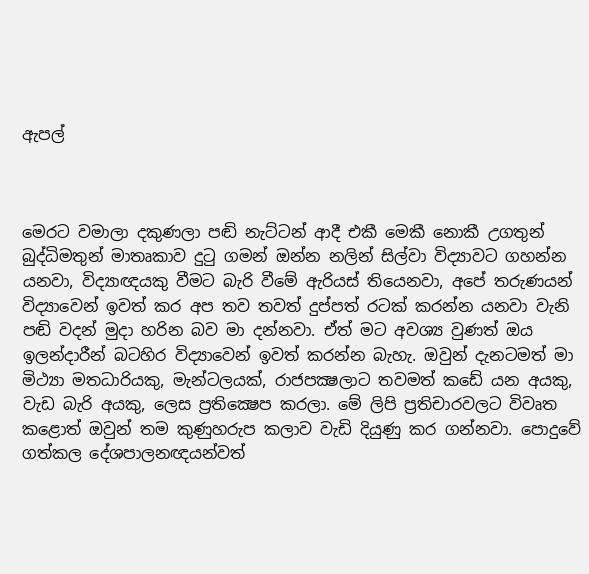ඇපල්



මෙරට වමාලා දකුණලා පඬි නැට්ටන් ආදී එකී මෙකී නොකී උගතුන් බුද්ධිමතුන් මාතෘකාව දුටු ගමන් ඔන්න නලින් සිල්වා විද්‍යාවට ගහන්න යනවා, විද්‍යාඥයකු වීමට බැරි වීමේ ඇරියස් තියෙනවා, අපේ තරුණයන් විද්‍යාවෙන් ඉවත් කර අප තව තවත් දුප්පත් රටක් කරන්න යනවා වැනි පඬි වදන් මුදා හරින බව මා දන්නවා. ඒත් මට අවශ්‍ය වුණත් ඔය ඉලන්දාරීන් බටහිර විද්‍යාවෙන් ඉවත් කරන්න බැහැ. ඔවුන් දැනටමත් මා මිථ්‍යා මතධාරියකු, මැන්ටලයක්, රාජපක්‍ෂලාට තවමත් කඩේ යන අයකු, වැඩ බැරි අයකු, ලෙස ප්‍රතික්‍ෂෙප කරලා. මේ ලිපි ප්‍රතිචාරවලට විවෘත කළොත් ඔවුන් තම කුණුහරුප කලාව වැඩි දියුණු කර ගන්නවා. පොදුවේ ගත්කල දේශපාලනඥයන්වත්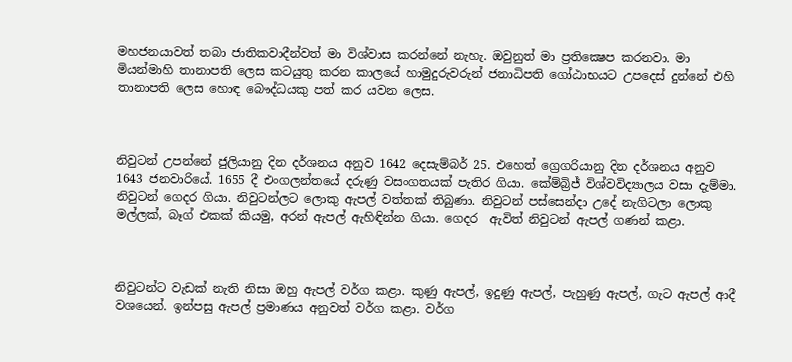මහජනයාවත් තබා ජාතිකවාදීන්වත් මා විශ්වාස කරන්නේ නැහැ. ඔවුනුත් මා ප්‍රතික්‍ෂෙප කරනවා. මා මියන්මාහි තානාපති ලෙස කටයුතු කරන කාලයේ හාමුදුරුවරුන් ජනාධිපති ගෝඨාභයට උපදෙස් දුන්නේ එහි තානාපති ලෙස හොඳ බෞද්ධයකු පත් කර යවන ලෙස.



නිවුටන් උපන්නේ ජුලියානු දින දර්ශනය අනුව 1642 දෙසැම්බර් 25. එහෙත් ග්‍රෙගරියානු දින දර්ශනය අනුව 1643 ජනවාරියේ. 1655 දී එංගලන්තයේ දරුණු වසංගතයක් පැතිර ගියා. කේම්බ්‍රිජ් විශ්වවිද්‍යාලය වසා දැම්මා. නිවුටන් ගෙදර ගියා. නිවුටන්ලට ලොකු ඇපල් වත්තක් තිබුණා. නිවුටන් පස්සෙන්දා උදේ නැගිටලා ලොකු මල්ලක්, බෑග් එකක් කියමු, අරන් ඇපල් ඇහිඳින්න ගියා. ගෙදර  ඇවිත් නිවුටන් ඇපල් ගණන් කළා.



නිවුටන්ට වැඩක් නැති නිසා ඔහු ඇපල් වර්ග කළා. කුණු ඇපල්, ඉදුණු ඇපල්, පැහුණු ඇපල්, ගැට ඇපල් ආදී වශයෙන්. ඉන්පසු ඇපල් ප්‍රමාණය අනුවත් වර්ග කළා. වර්ග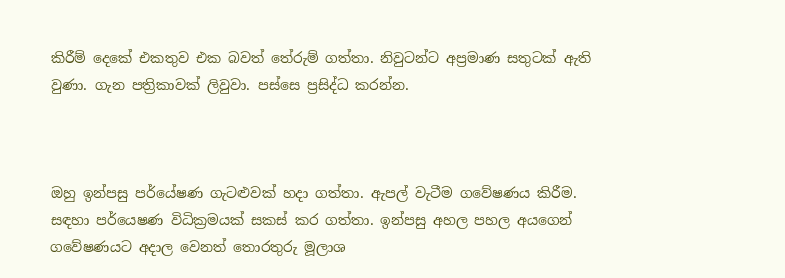කිරීම් දෙකේ එකතුව එක බවත් තේරුම් ගත්තා. නිවුටන්ට අප්‍රමාණ සතුටක් ඇති වුණා. ගැන පත්‍රිකාවක් ලිවුවා. පස්සෙ ප්‍රසිද්ධ කරන්න.



ඔහු ඉන්පසු පර්යේෂණ ගැටළුවක් හදා ගත්තා. ඇපල් වැටීම ගවේෂණය කිරීම. සඳහා පර්යෙෂණ විධික්‍රමයක් සකස් කර ගත්තා. ඉන්පසු අහල පහල අයගෙන් ගවේෂණයට අදාල වෙනත් තොරතුරු මූලාශ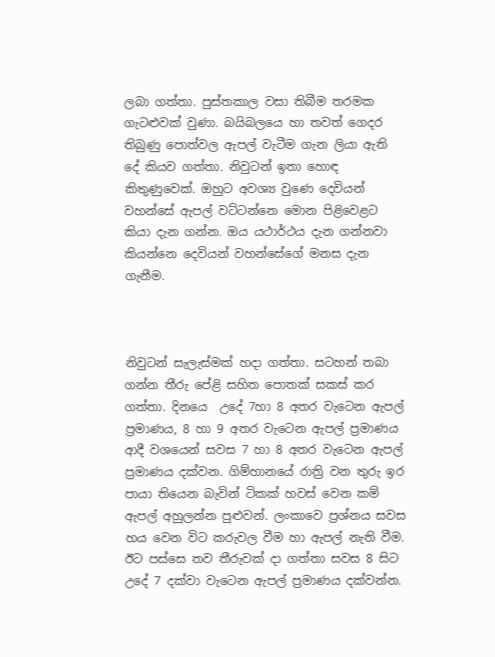ලබා ගත්තා. පුස්තකාල වසා තිබීම තරමක ගැටළුවක් වුණා. බයිබලයෙ හා තවත් ගෙදර තිබුණු පොත්වල ඇපල් වැටීම ගැන ලියා ඇති දේ කියව ගත්තා. නිවුටන් ඉතා හොඳ කිතුණුවෙක්. ඔහුට අවශ්‍ය වුණෙ දෙවියන් වහන්සේ ඇපල් වට්ටන්නෙ මොන පිළිවෙළට කියා දැන ගන්න. ඔය යථාර්ථය දැන ගන්නවා කියන්නෙ දෙවියන් වහන්සේගේ මනස දැන ගැනීම.



නිවුටන් සැලැස්මක් හදා ගත්තා. සටහන් තබා ගන්න තීරු පේළි සහිත පොතක් සකස් කර ගත්තා. දිනයෙ  උදේ 7හා 8 අතර වැටෙන ඇපල් ප්‍රමාණය, 8 හා 9 අතර වැටෙන ඇපල් ප්‍රමාණය ආදී වශයෙන් සවස 7 හා 8 අතර වැටෙන ඇපල් ප්‍රමාණය දක්වන. ගිම්හානයේ රාත්‍රි වන තුරු ඉර පායා තියෙන බැවින් ටිකක් හවස් වෙන කම් ඇපල් අහුලන්න පුළුවන්. ලංකාවෙ ප්‍රශ්නය සවස හය වෙන විට කරුවල වීම හා ඇපල් නැති වීම. ඊට පස්සෙ තව තීරුවක් දා ගත්තා සවස 8 සිට උදේ 7 දක්වා වැටෙන ඇපල් ප්‍රමාණය දක්වන්න.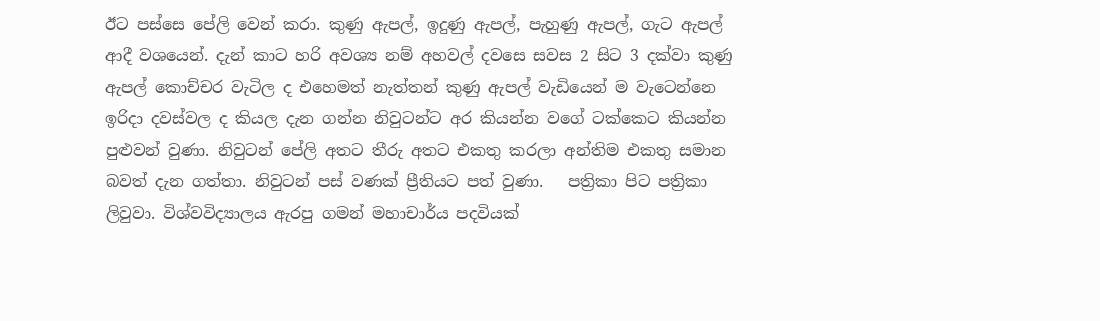ඊට පස්සෙ පේලි වෙන් කරා. කුණු ඇපල්, ඉදුණු ඇපල්, පැහුණු ඇපල්, ගැට ඇපල් ආදී වශයෙන්. දැන් කාට හරි අවශ්‍ය නම් අහවල් දවසෙ සවස 2 සිට 3 දක්වා කුණු ඇපල් කොච්චර වැටිල ද එහෙමත් නැත්තන් කුණු ඇපල් වැඩියෙන් ම වැටෙන්නෙ ඉරිදා දවස්වල ද කියල දැන ගන්න නිවුටන්ට අර කියන්න වගේ ටක්කෙට කියන්න පුළුවන් වුණා. නිවුටන් පේලි අතට තීරු අතට එකතු කරලා අන්තිම එකතු සමාන බවත් දැන ගත්තා. නිවුටන් පස් වණක් ප්‍රීතියට පත් වුණා.   පත්‍රිකා පිට පත්‍රිකා ලිවුවා. විශ්වවිද්‍යාලය ඇරපු ගමන් මහාචාර්ය පදවියක්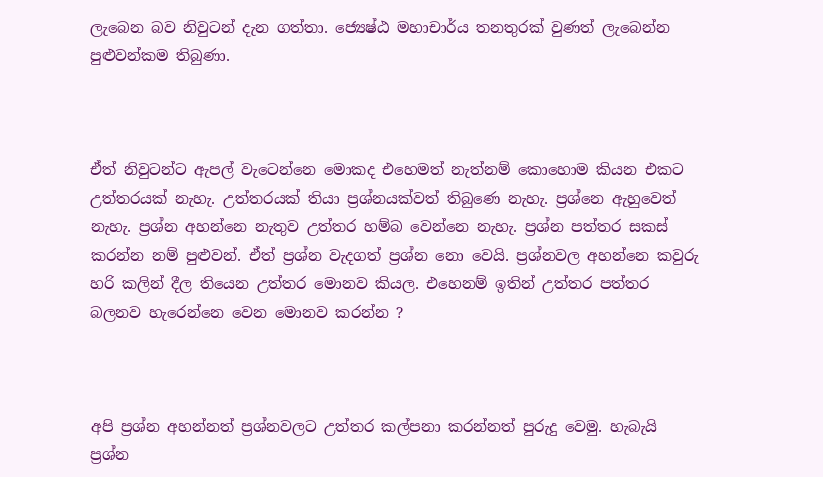ලැබෙන බව නිවුටන් දැන ගත්තා. ජ්‍යෙෂ්ඨ මහාචාර්ය තනතුරක් වුණත් ලැබෙන්න පුළුවන්කම තිබුණා.



ඒත් නිවුටන්ට ඇපල් වැටෙන්නෙ මොකද එහෙමත් නැත්නම් කොහොම කියන එකට උත්තරයක් නැහැ. උත්තරයක් තියා ප්‍රශ්නයක්වත් තිබුණෙ නැහැ. ප්‍රශ්නෙ ඇහුවෙත් නැහැ. ප්‍රශ්න අහන්නෙ නැතුව උත්තර හම්බ වෙන්නෙ නැහැ. ප්‍රශ්න පත්තර සකස් කරන්න නම් පුළුවන්. ඒත් ප්‍රශ්න වැදගත් ප්‍රශ්න නො වෙයි. ප්‍රශ්නවල අහන්නෙ කවුරු හරි කලින් දීල තියෙන උත්තර මොනව කියල. එහෙනම් ඉතින් උත්තර පත්තර බලනව හැරෙන්නෙ වෙන මොනව කරන්න ?



අපි ප්‍රශ්න අහන්නත් ප්‍රශ්නවලට උත්තර කල්පනා කරන්නත් පුරුදු වෙමු. හැබැයි ප්‍රශ්න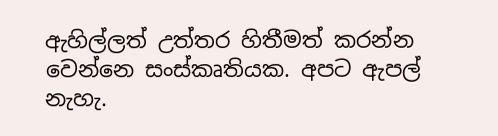ඇහිල්ලත් උත්තර හිතීමත් කරන්න වෙන්නෙ සංස්කෘතියක. අපට ඇපල් නැහැ.